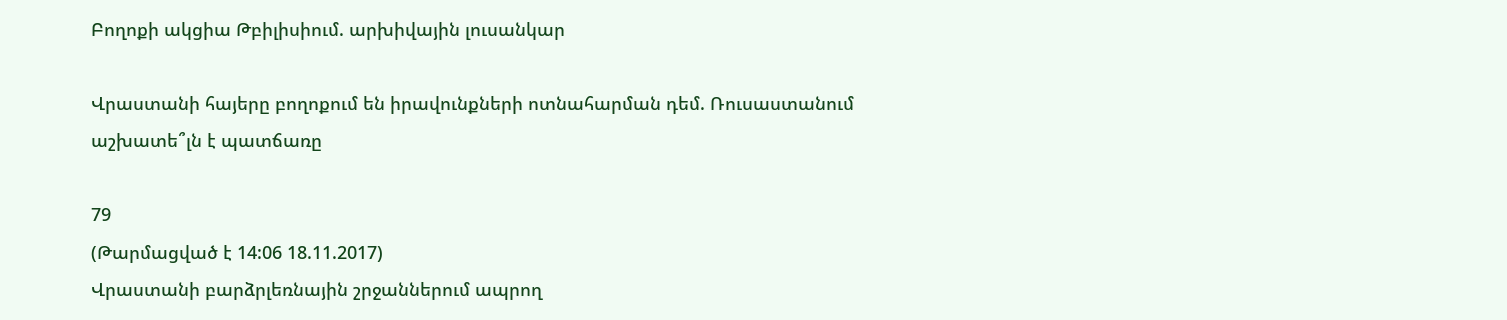Բողոքի ակցիա Թբիլիսիում. արխիվային լուսանկար

Վրաստանի հայերը բողոքում են իրավունքների ոտնահարման դեմ. Ռուսաստանում աշխատե՞լն է պատճառը

79
(Թարմացված է 14:06 18.11.2017)
Վրաստանի բարձրլեռնային շրջաններում ապրող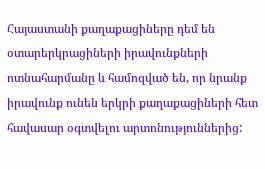Հայաստանի քաղաքացիները դեմ են օտարերկրացիների իրավունքների ոտնահարմանը և համոզված են, որ նրանք իրավունք ունեն երկրի քաղաքացիների հետ հավասար օգտվելու արտոնություններից: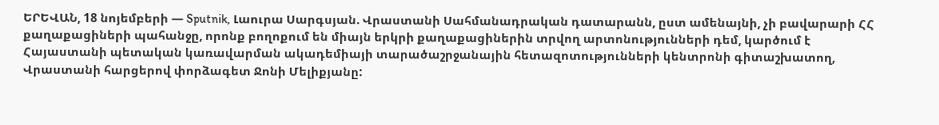ԵՐԵՎԱՆ, 18 նոյեմբերի — Sputnik, Լաուրա Սարգսյան. Վրաստանի Սահմանադրական դատարանն, ըստ ամենայնի, չի բավարարի ՀՀ քաղաքացիների պահանջը, որոնք բողոքում են միայն երկրի քաղաքացիներին տրվող արտոնությունների դեմ, կարծում է Հայաստանի պետական կառավարման ակադեմիայի տարածաշրջանային հետազոտությունների կենտրոնի գիտաշխատող, Վրաստանի հարցերով փորձագետ Ջոնի Մելիքյանը: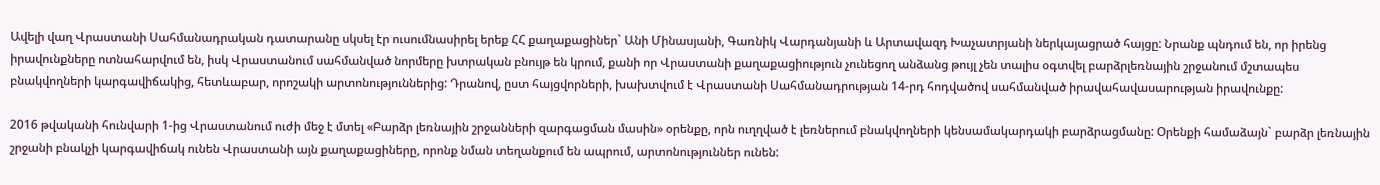Ավելի վաղ Վրաստանի Սահմանադրական դատարանը սկսել էր ուսումնասիրել երեք ՀՀ քաղաքացիներ` Անի Մինասյանի, Գառնիկ Վարդանյանի և Արտավազդ Խաչատրյանի ներկայացրած հայցը: Նրանք պնդում են, որ իրենց իրավունքները ոտնահարվում են, իսկ Վրաստանում սահմանված նորմերը խտրական բնույթ են կրում, քանի որ Վրաստանի քաղաքացիություն չունեցող անձանց թույլ չեն տալիս օգտվել բարձրլեռնային շրջանում մշտապես բնակվողների կարգավիճակից, հետևաբար, որոշակի արտոնություններից: Դրանով, ըստ հայցվորների, խախտվում է Վրաստանի Սահմանադրության 14-րդ հոդվածով սահմանված իրավահավասարության իրավունքը:

2016 թվականի հունվարի 1-ից Վրաստանում ուժի մեջ է մտել «Բարձր լեռնային շրջանների զարգացման մասին» օրենքը, որն ուղղված է լեռներում բնակվողների կենսամակարդակի բարձրացմանը: Օրենքի համաձայն` բարձր լեռնային շրջանի բնակչի կարգավիճակ ունեն Վրաստանի այն քաղաքացիները, որոնք նման տեղանքում են ապրում, արտոնություններ ունեն: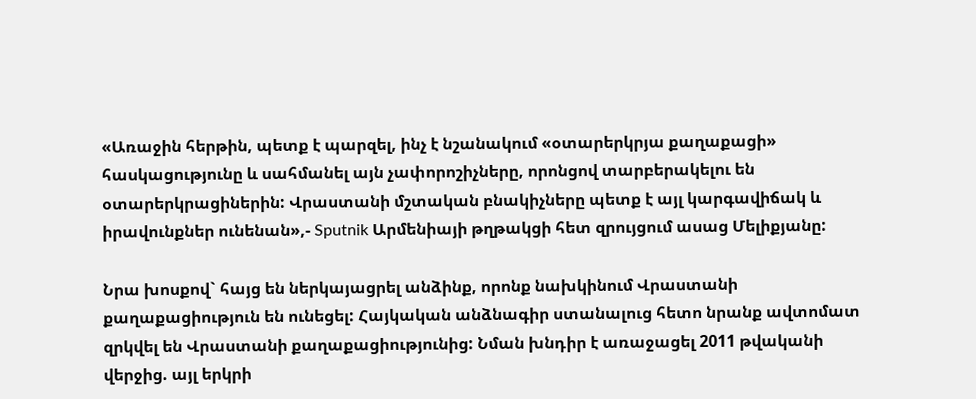«Առաջին հերթին, պետք է պարզել, ինչ է նշանակում «օտարերկրյա քաղաքացի» հասկացությունը և սահմանել այն չափորոշիչները, որոնցով տարբերակելու են օտարերկրացիներին: Վրաստանի մշտական բնակիչները պետք է այլ կարգավիճակ և իրավունքներ ունենան»,- Sputnik Արմենիայի թղթակցի հետ զրույցում ասաց Մելիքյանը:

Նրա խոսքով` հայց են ներկայացրել անձինք, որոնք նախկինում Վրաստանի քաղաքացիություն են ունեցել: Հայկական անձնագիր ստանալուց հետո նրանք ավտոմատ զրկվել են Վրաստանի քաղաքացիությունից: Նման խնդիր է առաջացել 2011 թվականի վերջից. այլ երկրի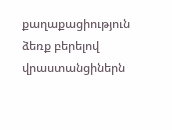քաղաքացիություն ձեռք բերելով վրաստանցիներն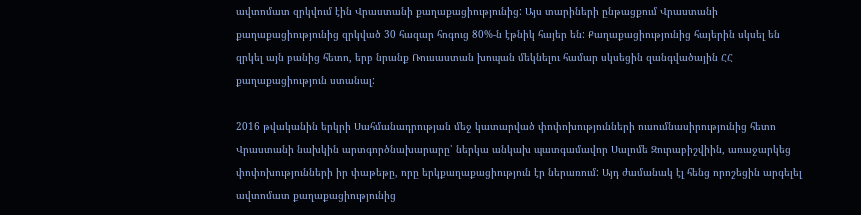ավտոմատ զրկվում էին Վրաստանի քաղաքացիությունից: Այս տարիների ընթացքում Վրաստանի քաղաքացիությունից զրկված 30 հազար հոգուց 80%-ն էթնիկ հայեր են: Քաղաքացիությունից հայերին սկսել են  զրկել այն բանից հետո, երբ նրանք Ռուսաստան խոպան մեկնելու համար սկսեցին զանգվածային ՀՀ քաղաքացիություն ստանալ:

2016 թվականին երկրի Սահմանադրության մեջ կատարված փոփոխությունների ուսումնասիրությունից հետո Վրաստանի նախկին արտգործնախարարը՝ ներկա անկախ պատգամավոր Սալոմե Զուրաբիշվիին, առաջարկեց փոփոխությունների իր փաթեթը, որը երկքաղաքացիություն էր ներառում: Այդ ժամանակ էլ հենց որոշեցին արգելել ավտոմատ քաղաքացիությունից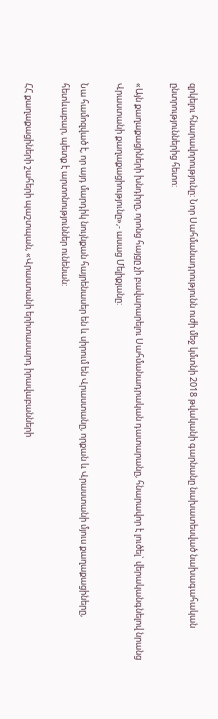զրկելու հնարավորությունը: Նոր Սահմանադրությունն ուժի մեջ կմտնի 2018 թվականի գարնանը նախատեսված նախագահական ընտրություններից հետո:

«Այն քաղաքացիների խնդիրը, որոնց հայցը չի բավարարելու Սահմանադրական դատարանը, հնարավոր է լուծել` վերականգնելով նրանց Վրաստանի քաղաքացիությունը»,- ասաց Մելիքյանը:

Նա համոզված է, որ այդ մարդիկ նույնքան հայրենասեր են և սիրում են Վրաստանը, որքան և Վրաստանի մյուս քաղաքացիները, հետևաբար, պետք է արտոնություններ ունենան:

ՀՀ քաղաքացիների շահերի պաշտպան, «Վրաստանի երիտասարդ իրավաբանների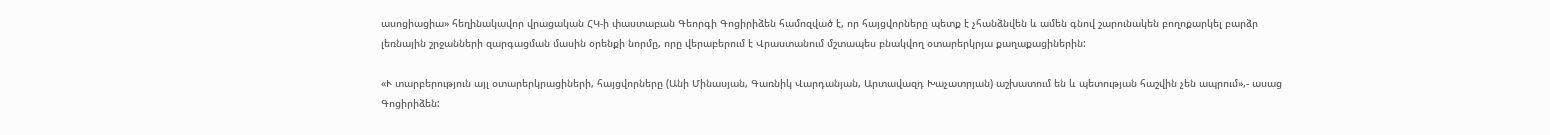ասոցիացիա» հեղինակավոր վրացական ՀԿ-ի փաստաբան Գեորգի Գոցիրիձեն համոզված է, որ հայցվորները պետք է չհանձնվեն և ամեն գնով շարունակեն բողոքարկել բարձր լեռնային շրջանների զարգացման մասին օրենքի նորմը, որը վերաբերում է Վրաստանում մշտապես բնակվող օտարերկրյա քաղաքացիներին:

«Ւ տարբերություն այլ օտարերկրացիների, հայցվորները (Անի Մինասյան, Գառնիկ Վարդանյան, Արտավազդ Խաչատրյան) աշխատում են և պետության հաշվին չեն ապրում»,- ասաց Գոցիրիձեն: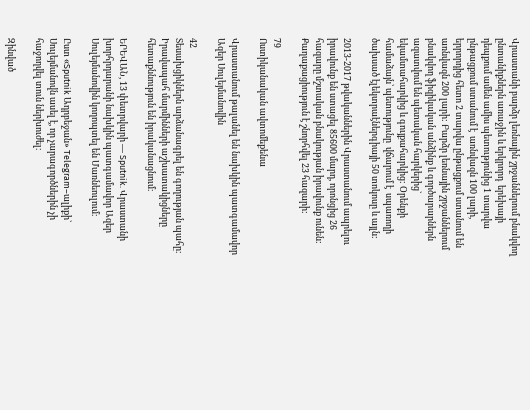Վրաստանի բարձր լեռնային շրջաններում բնակվող ընտանիքներն առաջին և երկրորդ  երեխայի դեպքում ամեն ամիս պետությունից 1 տարվա ընթացքում ստանում է  առնվազն 100 լարի, երրորդից հետո 2 տարվա ընթացքում ստանում են առնվազն 200 լարի: Բարձր լեռնային շրջաններում բնակվող ֆիզիկական անձինք և գործարարներն ազատվում են պետական հարկերից` եկամտահարկից և գույքահարկից: Օրենքի համաձայն՝ պետությունը  վճարում է  սպառողի  ծախսած էլեկտրաէներգիայի 50 տոկոսը և այլն:

2013-2017 թվականներին Վրաստանում ապրելու իրավունք են ստացել 85600 մարդ, որոնցից 26 հազարը մշտական բնակության իրավունք ունեն: Քաղաքացիություն է շնորհվել 23 հազարի:

79
Ոստիկանական ավտոմեքենա

Վրաստանում թալանել են նախկին պատգամավոր Ազեր Սուլեյմանովին

42
Տեսախցիկներն արձանագրել են գողության պահը։ Իրավապահ մարմինների աշխատակիցները հետաքննություն են իրականացնում։

ԵՐԵՎԱՆ, 13 փետրվարի — Sputnik. Վրաստանի խորհրդարանի նախկին պատգամավոր Ազեր Սուլեյմանովին կողոպտել են Մառնեուլում։

Ըստ «Sputnik Ադրբեջան» Telegram–ալիքի` Սուլեյմանովն ասել է, որ չարագործներին չի հաջողվել տուն ներխուժել։

Զինված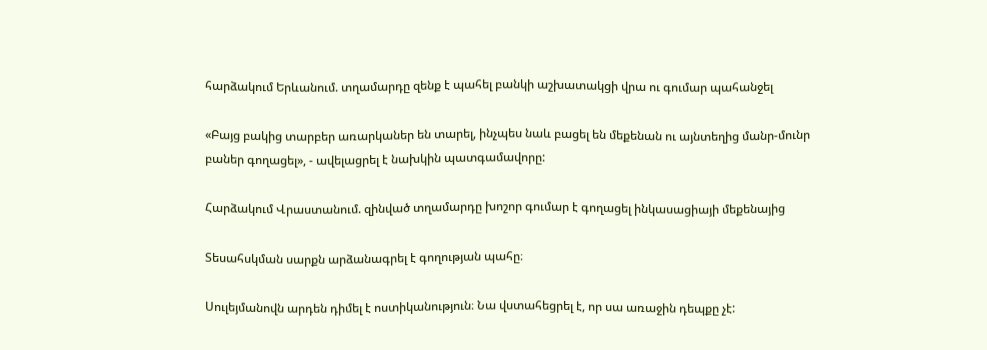հարձակում Երևանում. տղամարդը զենք է պահել բանկի աշխատակցի վրա ու գումար պահանջել

«Բայց բակից տարբեր առարկաներ են տարել, ինչպես նաև բացել են մեքենան ու այնտեղից մանր-մունր բաներ գողացել», - ավելացրել է նախկին պատգամավորը:

Հարձակում Վրաստանում. զինված տղամարդը խոշոր գումար է գողացել ինկասացիայի մեքենայից

Տեսահսկման սարքն արձանագրել է գողության պահը։

Սուլեյմանովն արդեն դիմել է ոստիկանություն։ Նա վստահեցրել է, որ սա առաջին դեպքը չէ: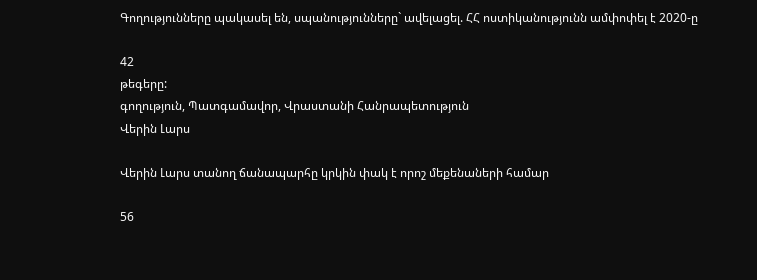Գողությունները պակասել են, սպանությունները` ավելացել. ՀՀ ոստիկանությունն ամփոփել է 2020-ը

42
թեգերը:
գողություն, Պատգամավոր, Վրաստանի Հանրապետություն
Վերին Լարս

Վերին Լարս տանող ճանապարհը կրկին փակ է որոշ մեքենաների համար

56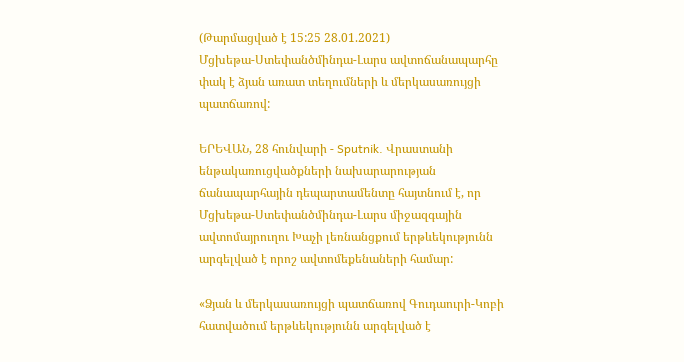(Թարմացված է 15:25 28.01.2021)
Մցխեթա-Ստեփանծմինդա-Լարս ավտոճանապարհը փակ է ձյան առատ տեղումների և մերկասառույցի պատճառով:

ԵՐԵՎԱՆ, 28 հունվարի - Sputnik. Վրաստանի ենթակառուցվածքների նախարարության ճանապարհային դեպարտամենտը հայտնում է, որ Մցխեթա-Ստեփանծմինդա-Լարս միջազգային ավտոմայրուղու Խաչի լեռնանցքում երթևեկությունն արգելված է որոշ ավտոմեքենաների համար:

«Ձյան և մերկասառույցի պատճառով Գուդաուրի-Կոբի հատվածում երթևեկությունն արգելված է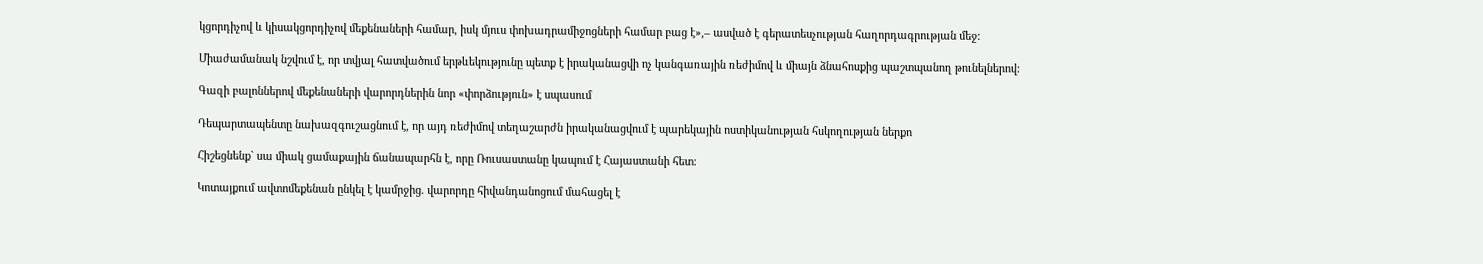կցորդիչով և կիսակցորդիչով մեքենաների համար, իսկ մյուս փոխադրամիջոցների համար բաց է»,– ասված է գերատեսչության հաղորդագրության մեջ:

Միաժամանակ նշվում է, որ տվյալ հատվածում երթևեկությունը պետք է իրականացվի ոչ կանգառային ռեժիմով և միայն ձնահոսքից պաշտպանող թունելներով:

Գազի բալոններով մեքենաների վարորդներին նոր «փորձություն» է սպասում

Դեպարտապենտը նախազգուշացնում է, որ այդ ռեժիմով տեղաշարժն իրականացվում է պարեկային ոստիկանության հսկողության ներքո

Հիշեցնենք` սա միակ ցամաքային ճանապարհն է, որը Ռուսաստանը կապում է Հայաստանի հետ։

Կոտայքում ավտոմեքենան ընկել է կամրջից. վարորդը հիվանդանոցում մահացել է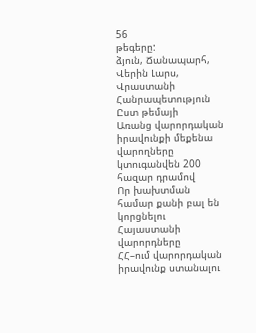56
թեգերը:
ձյուն, Ճանապարհ, Վերին Լարս, Վրաստանի Հանրապետություն
Ըստ թեմայի
Առանց վարորդական իրավունքի մեքենա վարողները կտուգանվեն 200 հազար դրամով
Որ խախտման համար քանի բալ են կորցնելու Հայաստանի վարորդները
ՀՀ–ում վարորդական իրավունք ստանալու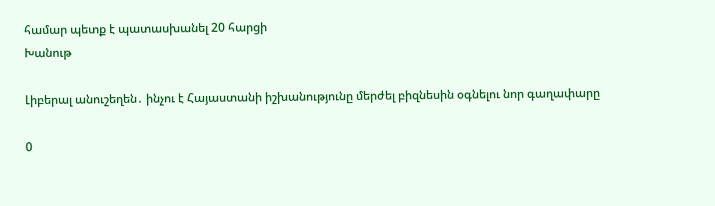համար պետք է պատասխանել 20 հարցի
Խանութ

Լիբերալ անուշեղեն․ ինչու է Հայաստանի իշխանությունը մերժել բիզնեսին օգնելու նոր գաղափարը

0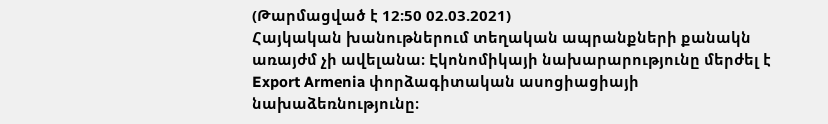(Թարմացված է 12:50 02.03.2021)
Հայկական խանութներում տեղական ապրանքների քանակն առայժմ չի ավելանա։ Էկոնոմիկայի նախարարությունը մերժել է Export Armenia փորձագիտական ասոցիացիայի նախաձեռնությունը։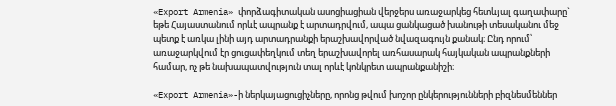«Export Armenia» փորձագիտական ասոցիացիան վերջերս առաջարկեց հետևյալ գաղափարը` եթե Հայաստանում որևէ ապրանք է արտադրվում, ապա ցանկացած խանութի տեսականու մեջ պետք է առկա լինի այդ արտադրանքի երաշխավորված նվազագույն քանակ։ Ընդ որում՝ առաջարկվում էր ցուցափեղկում տեղ երաշխավորել առհասարակ հայկական ապրանքների համար, ոչ թե նախապատվություն տալ որևէ կոնկրետ ապրանքանիշի։

«Export Armenia»-ի ներկայացուցիչները, որոնց թվում խոշոր ընկերությունների բիզնեսմեններ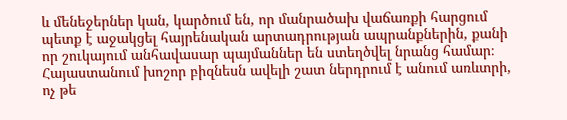և մենեջերներ կան, կարծում են, որ մանրածախ վաճառքի հարցում պետք է աջակցել հայրենական արտադրության ապրանքներին, քանի որ շուկայում անհավասար պայմաններ են ստեղծվել նրանց համար։ Հայաստանում խոշոր բիզնեսն ավելի շատ ներդրում է անում առևտրի, ոչ թե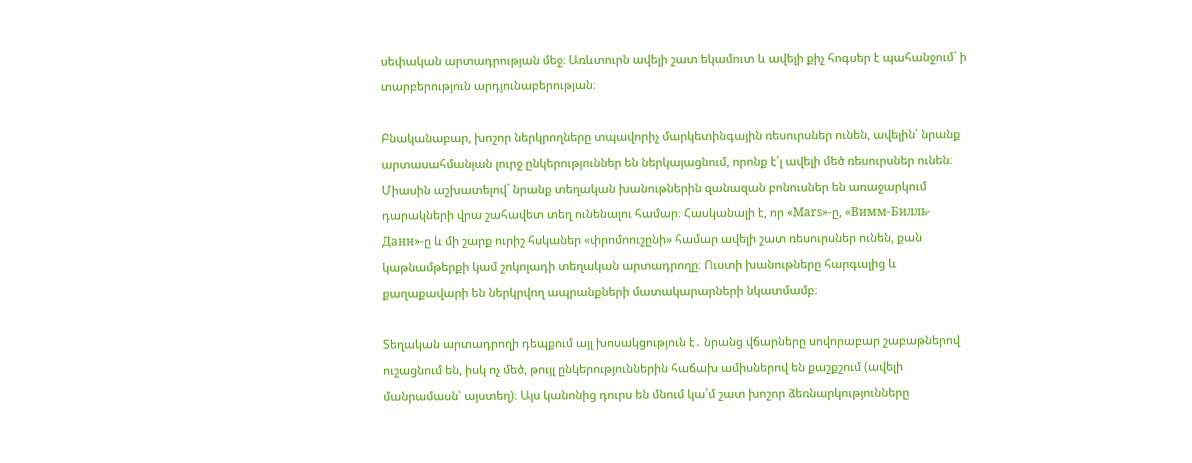սեփական արտադրության մեջ։ Առևտուրն ավելի շատ եկամուտ և ավելի քիչ հոգսեր է պահանջում` ի տարբերություն արդյունաբերության։

Բնականաբար, խոշոր ներկրողները տպավորիչ մարկետինգային ռեսուրսներ ունեն, ավելին՝ նրանք արտասահմանյան լուրջ ընկերություններ են ներկայացնում, որոնք է՛լ ավելի մեծ ռեսուրսներ ունեն։ Միասին աշխատելով` նրանք տեղական խանութներին զանազան բոնուսներ են առաջարկում դարակների վրա շահավետ տեղ ունենալու համար։ Հասկանալի է, որ «Mars»-ը, «Вимм-Билль-Данн»-ը և մի շարք ուրիշ հսկաներ «փրոմոուշընի» համար ավելի շատ ռեսուրսներ ունեն, քան կաթնամթերքի կամ շոկոլադի տեղական արտադրողը։ Ուստի խանութները հարգալից և քաղաքավարի են ներկրվող ապրանքների մատակարարների նկատմամբ։

Տեղական արտադրողի դեպքում այլ խոսակցություն է․ նրանց վճարները սովորաբար շաբաթներով ուշացնում են, իսկ ոչ մեծ, թույլ ընկերություններին հաճախ ամիսներով են քաշքշում (ավելի մանրամասն՝ այստեղ)։ Այս կանոնից դուրս են մնում կա՛մ շատ խոշոր ձեռնարկությունները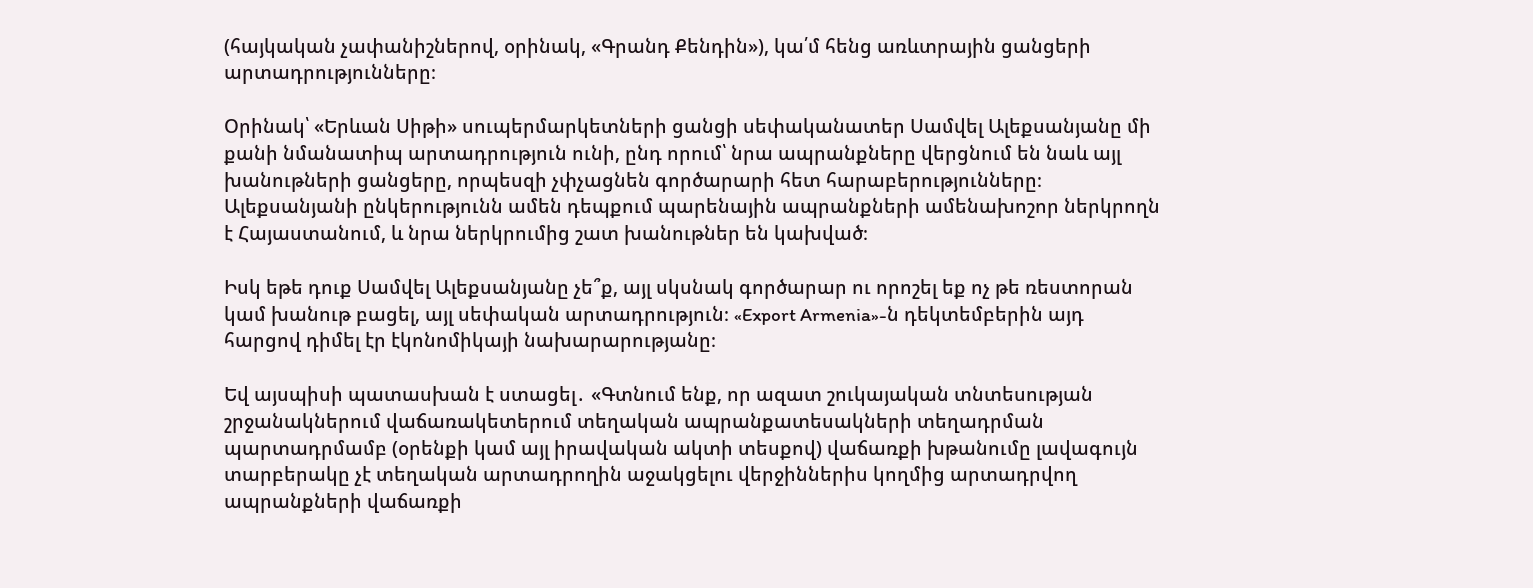(հայկական չափանիշներով, օրինակ, «Գրանդ Քենդին»), կա՛մ հենց առևտրային ցանցերի արտադրությունները։

Օրինակ՝ «Երևան Սիթի» սուպերմարկետների ցանցի սեփականատեր Սամվել Ալեքսանյանը մի քանի նմանատիպ արտադրություն ունի, ընդ որում՝ նրա ապրանքները վերցնում են նաև այլ խանութների ցանցերը, որպեսզի չփչացնեն գործարարի հետ հարաբերությունները։ Ալեքսանյանի ընկերությունն ամեն դեպքում պարենային ապրանքների ամենախոշոր ներկրողն է Հայաստանում, և նրա ներկրումից շատ խանութներ են կախված։

Իսկ եթե դուք Սամվել Ալեքսանյանը չե՞ք, այլ սկսնակ գործարար ու որոշել եք ոչ թե ռեստորան կամ խանութ բացել, այլ սեփական արտադրություն։ «Export Armenia»-ն դեկտեմբերին այդ հարցով դիմել էր էկոնոմիկայի նախարարությանը։

Եվ այսպիսի պատասխան է ստացել․ «Գտնում ենք, որ ազատ շուկայական տնտեսության շրջանակներում վաճառակետերում տեղական ապրանքատեսակների տեղադրման պարտադրմամբ (օրենքի կամ այլ իրավական ակտի տեսքով) վաճառքի խթանումը լավագույն տարբերակը չէ տեղական արտադրողին աջակցելու վերջիններիս կողմից արտադրվող ապրանքների վաճառքի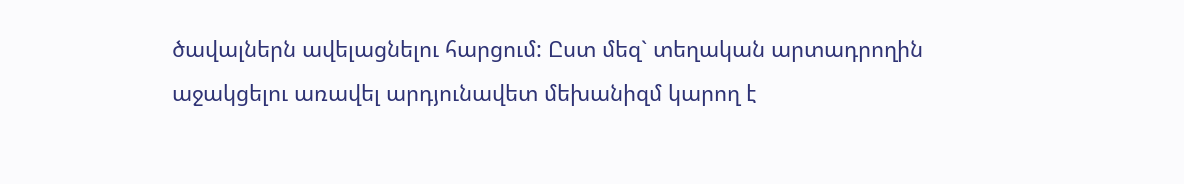ծավալներն ավելացնելու հարցում: Ըստ մեզ` տեղական արտադրողին աջակցելու առավել արդյունավետ մեխանիզմ կարող է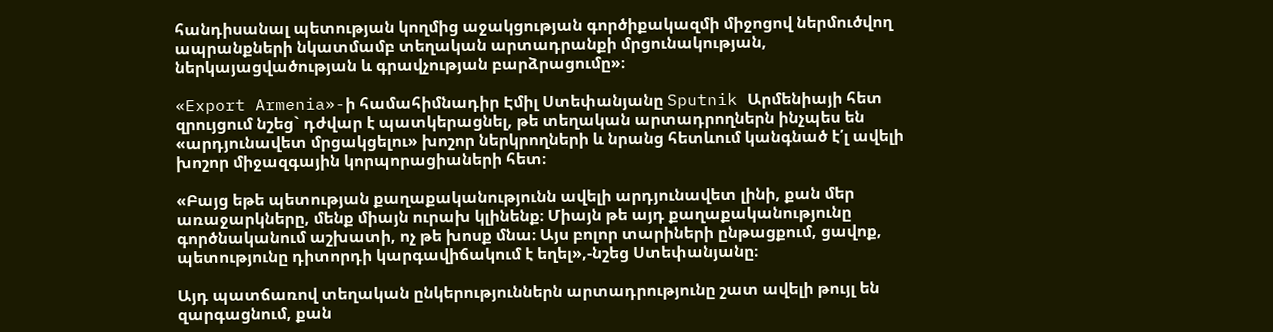հանդիսանալ պետության կողմից աջակցության գործիքակազմի միջոցով ներմուծվող ապրանքների նկատմամբ տեղական արտադրանքի մրցունակության, ներկայացվածության և գրավչության բարձրացումը»։

«Export Armenia»-ի համահիմնադիր Էմիլ Ստեփանյանը Sputnik Արմենիայի հետ զրույցում նշեց` դժվար է պատկերացնել, թե տեղական արտադրողներն ինչպես են «արդյունավետ մրցակցելու» խոշոր ներկրողների և նրանց հետևում կանգնած է՛լ ավելի խոշոր միջազգային կորպորացիաների հետ։

«Բայց եթե պետության քաղաքականությունն ավելի արդյունավետ լինի, քան մեր առաջարկները, մենք միայն ուրախ կլինենք։ Միայն թե այդ քաղաքականությունը գործնականում աշխատի, ոչ թե խոսք մնա։ Այս բոլոր տարիների ընթացքում, ցավոք, պետությունը դիտորդի կարգավիճակում է եղել»,-նշեց Ստեփանյանը։

Այդ պատճառով տեղական ընկերություններն արտադրությունը շատ ավելի թույլ են զարգացնում, քան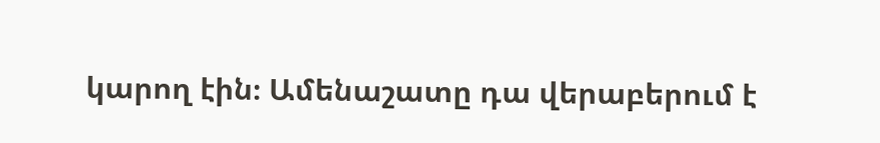կարող էին։ Ամենաշատը դա վերաբերում է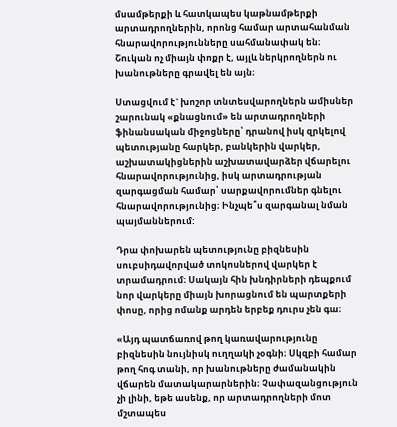մսամթերքի և հատկապես կաթնամթերքի արտադրողներին, որոնց համար արտահանման հնարավորությունները սահմանափակ են։ Շուկան ոչ միայն փոքր է, այլև ներկրողներն ու խանութները գրավել են այն։

Ստացվում է` խոշոր տնտեսվարողներն ամիսներ շարունակ «քնացնում» են արտադրողների ֆինանսական միջոցները՝ դրանով իսկ զրկելով պետությանը հարկեր, բանկերին վարկեր, աշխատակիցներին աշխատավարձեր վճարելու հնարավորությունից, իսկ արտադրության զարգացման համար՝ սարքավորումներ գնելու հնարավորությունից։ Ինչպե՞ս զարգանալ նման պայմաններում:

Դրա փոխարեն պետությունը բիզնեսին սուբսիդավորված տոկոսներով վարկեր է տրամադրում։ Սակայն հին խնդիրների դեպքում նոր վարկերը միայն խորացնում են պարտքերի փոսը, որից ոմանք արդեն երբեք դուրս չեն գա։

«Այդ պատճառով թող կառավարությունը բիզնեսին նույնիսկ ուղղակի չօգնի։ Սկզբի համար թող հոգ տանի, որ խանութները ժամանակին վճարեն մատակարարներին։ Չափազանցություն չի լինի, եթե ասենք, որ արտադրողների մոտ մշտապես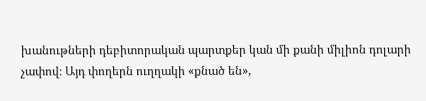խանութների դեբիտորական պարտքեր կան մի քանի միլիոն դոլարի չափով։ Այդ փողերն ուղղակի «քնած են»,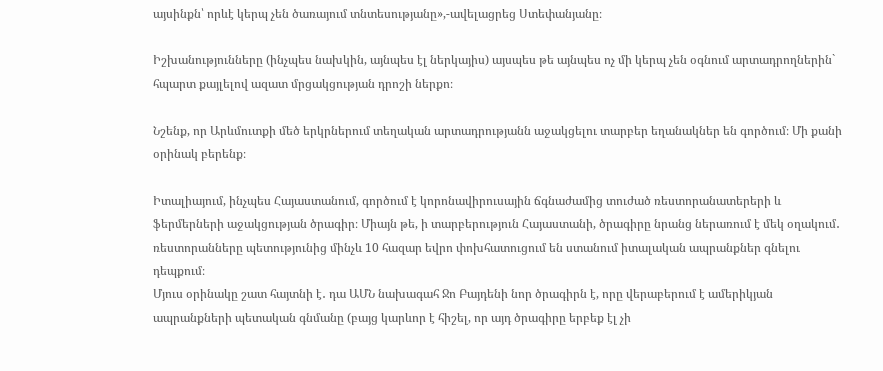այսինքն՝ որևէ կերպ չեն ծառայում տնտեսությանը»,-ավելացրեց Ստեփանյանը։

Իշխանությունները (ինչպես նախկին, այնպես էլ ներկայիս) այսպես թե այնպես ոչ մի կերպ չեն օգնում արտադրողներին` հպարտ քայլելով ազատ մրցակցության դրոշի ներքո։

Նշենք, որ Արևմուտքի մեծ երկրներում տեղական արտադրությանն աջակցելու տարբեր եղանակներ են գործում։ Մի քանի օրինակ բերենք։

Իտալիայում, ինչպես Հայաստանում, գործում է կորոնավիրուսային ճգնաժամից տուժած ռեստորանատերերի և ֆերմերների աջակցության ծրագիր։ Միայն թե, ի տարբերություն Հայաստանի, ծրագիրը նրանց ներառում է մեկ օղակում․ ռեստորանները պետությունից մինչև 10 հազար եվրո փոխհատուցում են ստանում իտալական ապրանքներ գնելու դեպքում։
Մյուս օրինակը շատ հայտնի է․ դա ԱՄՆ նախագահ Ջո Բայդենի նոր ծրագիրն է, որը վերաբերում է ամերիկյան ապրանքների պետական գնմանը (բայց կարևոր է հիշել, որ այդ ծրագիրը երբեք էլ չի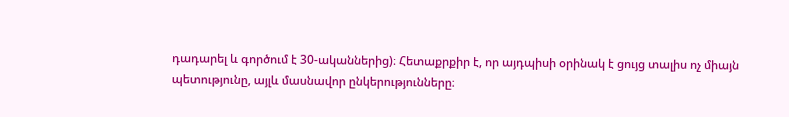դադարել և գործում է 30-ականներից)։ Հետաքրքիր է, որ այդպիսի օրինակ է ցույց տալիս ոչ միայն պետությունը, այլև մասնավոր ընկերությունները։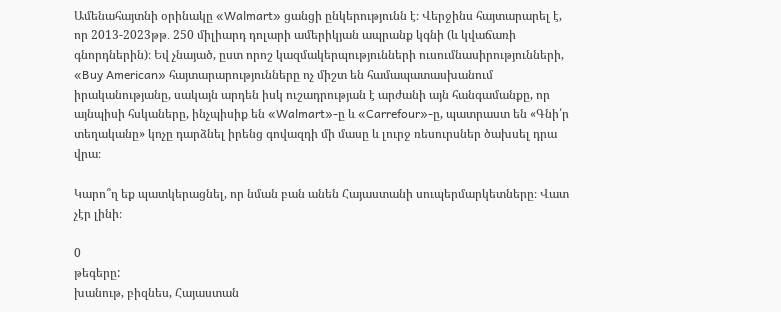Ամենահայտնի օրինակը «Walmart» ցանցի ընկերությունն է։ Վերջինս հայտարարել է, որ 2013-2023թթ․ 250 միլիարդ դոլարի ամերիկյան ապրանք կգնի (և կվաճառի գնորդներին)։ Եվ չնայած, ըստ որոշ կազմակերպությունների ուսումնասիրությունների, «Buy American» հայտարարությունները ոչ միշտ են համապատասխանում իրականությանը, սակայն արդեն իսկ ուշադրության է արժանի այն հանգամանքը, որ այնպիսի հսկաները, ինչպիսիք են «Walmart»-ը և «Carrefour»-ը, պատրաստ են «Գնի՛ր տեղականը» կոչը դարձնել իրենց գովազդի մի մասը և լուրջ ռեսուրսներ ծախսել դրա վրա։

Կարո՞ղ եք պատկերացնել, որ նման բան անեն Հայաստանի սուպերմարկետները։ Վատ չէր լինի։

0
թեգերը:
խանութ, բիզնես, Հայաստան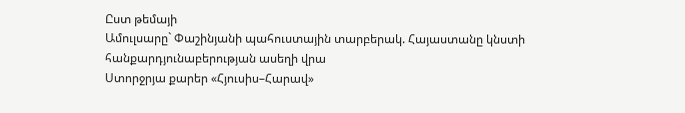Ըստ թեմայի
Ամուլսարը` Փաշինյանի պահուստային տարբերակ. Հայաստանը կնստի հանքարդյունաբերության ասեղի վրա
Ստորջրյա քարեր «Հյուսիս–Հարավ»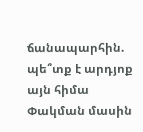ճանապարհին. պե՞տք է արդյոք այն հիմա
Փակման մասին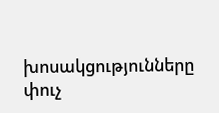խոսակցությունները փուչ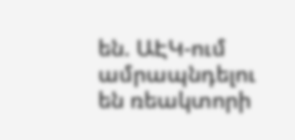են. ԱԷԿ-ում ամրապնդելու են ռեակտորի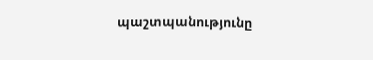պաշտպանությունը